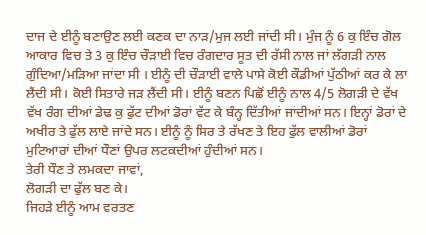ਦਾਜ ਦੇ ਈਨੂੰ ਬਣਾਉਣ ਲਈ ਕਣਕ ਦਾ ਨਾੜ/ਮੁਜ ਲਈ ਜਾਂਦੀ ਸੀ। ਮੁੰਜ ਨੂੰ 6 ਕੁ ਇੰਚ ਗੋਲ ਆਕਾਰ ਵਿਚ ਤੇ 3 ਕੁ ਇੰਚ ਚੌੜਾਈ ਵਿਚ ਰੰਗਦਾਰ ਸੂਤ ਦੀ ਰੱਸੀ ਨਾਲ ਜਾਂ ਲੱਗੜੀ ਨਾਲ ਗੁੰਦਿਆ/ਮੜਿਆ ਜਾਂਦਾ ਸੀ । ਈਨੂੰ ਦੀ ਚੌੜਾਈ ਵਾਲੇ ਪਾਸੇ ਕੋਈ ਕੌਡੀਆਂ ਪੁੱਠੀਆਂ ਕਰ ਕੇ ਲਾ ਲੈਂਦੀ ਸੀ। ਕੋਈ ਸਿਤਾਰੇ ਜੜ ਲੈਂਦੀ ਸੀ। ਈਨੂੰ ਬਣਨ ਪਿਛੋਂ ਈਨੂੰ ਨਾਲ 4/5 ਲੋਗੜੀ ਦੇ ਵੱਖ ਵੱਖ ਰੰਗ ਦੀਆਂ ਡੇਢ ਕੁ ਫੁੱਟ ਦੀਆਂ ਡੋਰਾਂ ਵੱਟ ਕੇ ਬੰਨ੍ਹ ਦਿੱਤੀਆਂ ਜਾਂਦੀਆਂ ਸਨ। ਇਨ੍ਹਾਂ ਡੋਰਾਂ ਦੇ ਅਖੀਰ ਤੇ ਫੁੱਲ ਲਾਏ ਜਾਂਦੇ ਸਨ। ਈਨੂੰ ਨੂੰ ਸਿਰ ਤੇ ਰੱਖਣ ਤੇ ਇਹ ਫੁੱਲ ਵਾਲੀਆਂ ਡੋਰਾਂ ਮੁਟਿਆਰਾਂ ਦੀਆਂ ਧੌਣਾਂ ਉਪਰ ਲਟਕਦੀਆਂ ਹੁੰਦੀਆਂ ਸਨ।
ਤੇਰੀ ਧੌਣ ਤੇ ਲਮਕਦਾ ਜਾਵਾਂ,
ਲੋਗੜੀ ਦਾ ਫੁੱਲ ਬਣ ਕੇ।
ਜਿਹੜੇ ਈਨੂੰ ਆਮ ਵਰਤਣ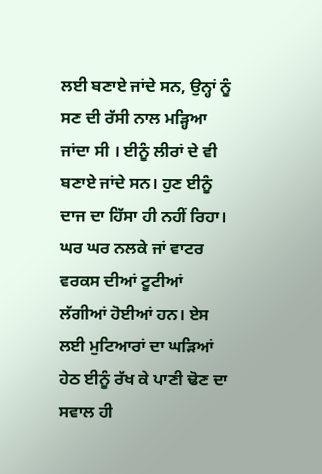ਲਈ ਬਣਾਏ ਜਾਂਦੇ ਸਨ, ਉਨ੍ਹਾਂ ਨੂੰ ਸਣ ਦੀ ਰੱਸੀ ਨਾਲ ਮੜ੍ਹਿਆ ਜਾਂਦਾ ਸੀ । ਈਨੂੰ ਲੀਰਾਂ ਦੇ ਵੀ ਬਣਾਏ ਜਾਂਦੇ ਸਨ। ਹੁਣ ਈਨੂੰ ਦਾਜ ਦਾ ਹਿੱਸਾ ਹੀ ਨਹੀਂ ਰਿਹਾ। ਘਰ ਘਰ ਨਲਕੇ ਜਾਂ ਵਾਟਰ ਵਰਕਸ ਦੀਆਂ ਟੂਟੀਆਂ ਲੱਗੀਆਂ ਹੋਈਆਂ ਹਨ। ਏਸ ਲਈ ਮੁਟਿਆਰਾਂ ਦਾ ਘੜਿਆਂ ਹੇਠ ਈਨੂੰ ਰੱਖ ਕੇ ਪਾਣੀ ਢੋਣ ਦਾ ਸਵਾਲ ਹੀ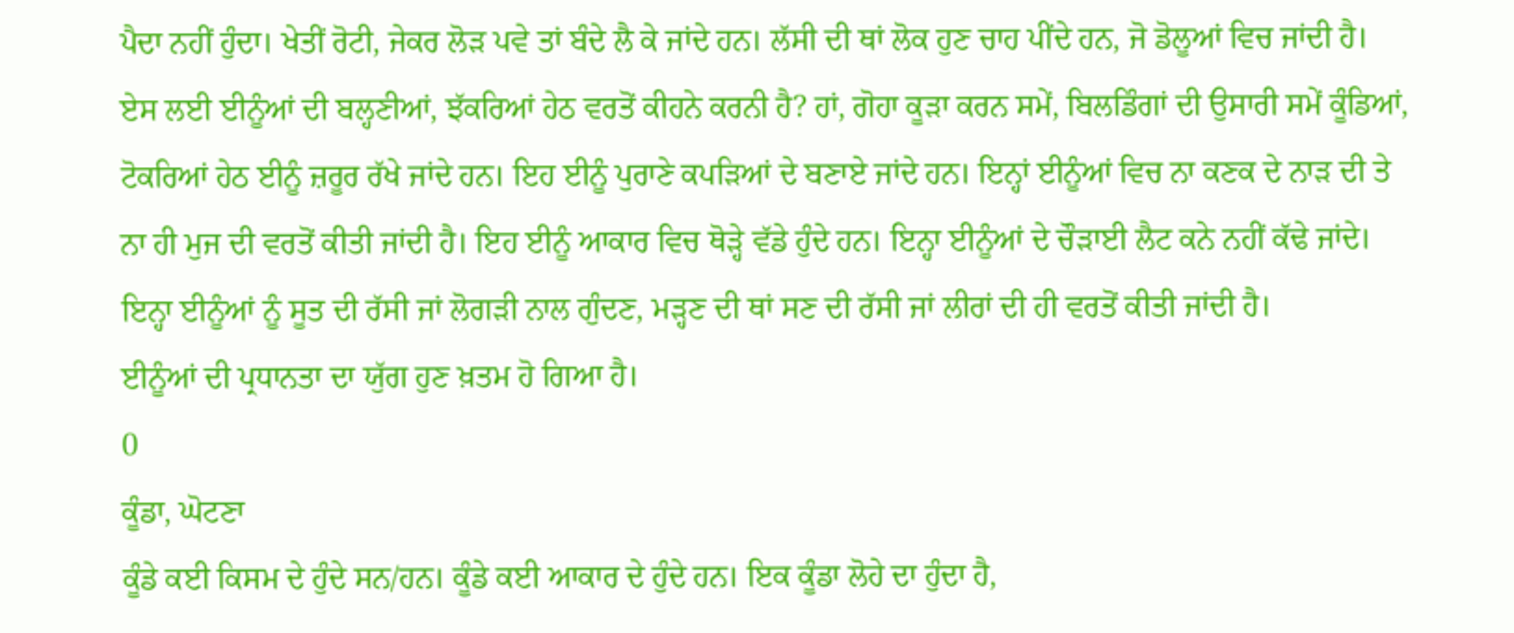ਪੈਦਾ ਨਹੀਂ ਹੁੰਦਾ। ਖੇਤੀਂ ਰੋਟੀ, ਜੇਕਰ ਲੋੜ ਪਵੇ ਤਾਂ ਬੰਦੇ ਲੈ ਕੇ ਜਾਂਦੇ ਹਨ। ਲੱਸੀ ਦੀ ਥਾਂ ਲੋਕ ਹੁਣ ਚਾਹ ਪੀਂਦੇ ਹਨ, ਜੋ ਡੋਲੂਆਂ ਵਿਚ ਜਾਂਦੀ ਹੈ। ਏਸ ਲਈ ਈਨੂੰਆਂ ਦੀ ਬਲ੍ਹਣੀਆਂ, ਝੱਕਰਿਆਂ ਹੇਠ ਵਰਤੋਂ ਕੀਹਨੇ ਕਰਨੀ ਹੈ? ਹਾਂ, ਗੋਹਾ ਕੂੜਾ ਕਰਨ ਸਮੇਂ, ਬਿਲਡਿੰਗਾਂ ਦੀ ਉਸਾਰੀ ਸਮੇਂ ਕੂੰਡਿਆਂ, ਟੋਕਰਿਆਂ ਹੇਠ ਈਨੂੰ ਜ਼ਰੂਰ ਰੱਖੇ ਜਾਂਦੇ ਹਨ। ਇਹ ਈਨੂੰ ਪੁਰਾਣੇ ਕਪੜਿਆਂ ਦੇ ਬਣਾਏ ਜਾਂਦੇ ਹਨ। ਇਨ੍ਹਾਂ ਈਨੂੰਆਂ ਵਿਚ ਨਾ ਕਣਕ ਦੇ ਨਾੜ ਦੀ ਤੇ ਨਾ ਹੀ ਮੁਜ ਦੀ ਵਰਤੋਂ ਕੀਤੀ ਜਾਂਦੀ ਹੈ। ਇਹ ਈਨੂੰ ਆਕਾਰ ਵਿਚ ਥੋੜ੍ਹੇ ਵੱਡੇ ਹੁੰਦੇ ਹਨ। ਇਨ੍ਹਾ ਈਨੂੰਆਂ ਦੇ ਚੌੜਾਈ ਲੈਟ ਕਨੇ ਨਹੀਂ ਕੱਢੇ ਜਾਂਦੇ। ਇਨ੍ਹਾ ਈਨੂੰਆਂ ਨੂੰ ਸੂਤ ਦੀ ਰੱਸੀ ਜਾਂ ਲੋਗੜੀ ਨਾਲ ਗੁੰਦਣ, ਮੜ੍ਹਣ ਦੀ ਥਾਂ ਸਣ ਦੀ ਰੱਸੀ ਜਾਂ ਲੀਰਾਂ ਦੀ ਹੀ ਵਰਤੋਂ ਕੀਤੀ ਜਾਂਦੀ ਹੈ।
ਈਨੂੰਆਂ ਦੀ ਪ੍ਰਧਾਨਤਾ ਦਾ ਯੁੱਗ ਹੁਣ ਖ਼ਤਮ ਹੋ ਗਿਆ ਹੈ।
0
ਕੂੰਡਾ, ਘੋਟਣਾ
ਕੂੰਡੇ ਕਈ ਕਿਸਮ ਦੇ ਹੁੰਦੇ ਸਨ/ਹਨ। ਕੂੰਡੇ ਕਈ ਆਕਾਰ ਦੇ ਹੁੰਦੇ ਹਨ। ਇਕ ਕੂੰਡਾ ਲੋਹੇ ਦਾ ਹੁੰਦਾ ਹੈ,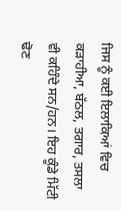ਜਿਸ ਨੂੰ ਕਈ ਇਲਾਕਿਆਂ ਵਿਚ ਕੜਾਹੀਆ, ਬੱਠਲ, ਤਗਾਰ, ਤਸਲਾ ਵੀ ਕਹਿੰਦੇ ਸਨ/ਹਨ। ਇਹ ਕੂੰਡੇ ਮਿੱਟੀ ਢੋਣ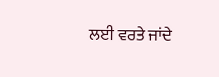ਲਈ ਵਰਤੇ ਜਾਂਦੇ